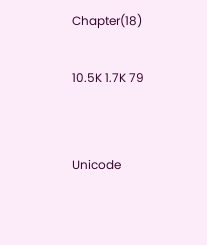Chapter(18)

10.5K 1.7K 79


Unicode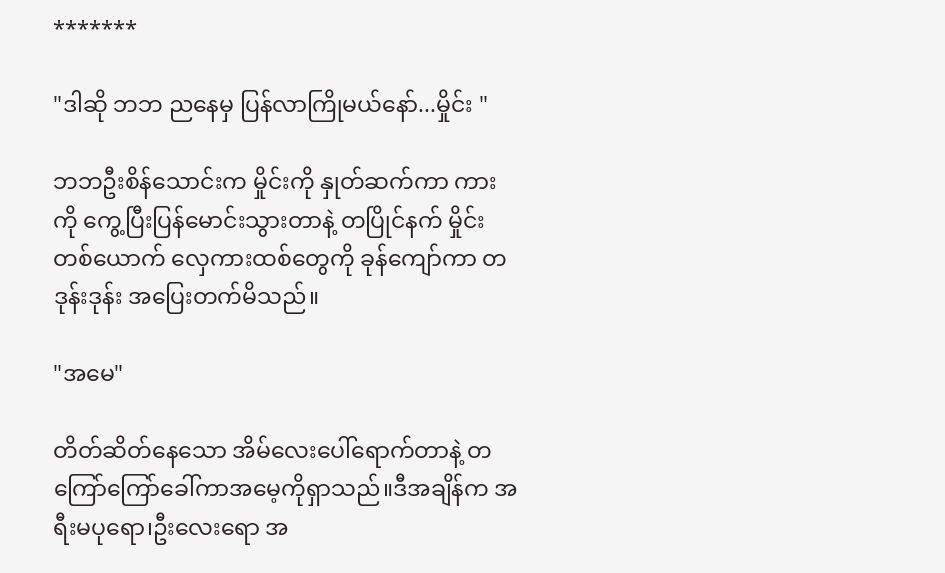*******

"ဒါဆို ဘဘ ညနေမှ ပြန်လာကြိုမယ်နော်...မှိုင်း "

ဘဘဦးစိန်သောင်းက မှိုင်းကို နှုတ်ဆက်ကာ ကားကို ကွေ့ပြီးပြန်မောင်းသွားတာနဲ့ တပြိုင်နက် မှိုင်းတစ်ယောက် လှေကားထစ်တွေကို ခုန်ကျော်ကာ တဒုန်းဒုန်း အပြေးတက်မိသည်။

"အမေ"

တိတ်ဆိတ်နေသော အိမ်လေးပေါ်ရောက်တာနဲ့ တကြော်ကြော်ခေါ်ကာအမေ့ကိုရှာသည်။ဒီအချိန်က အရီးမပုရော၊ဦးလေးရော အ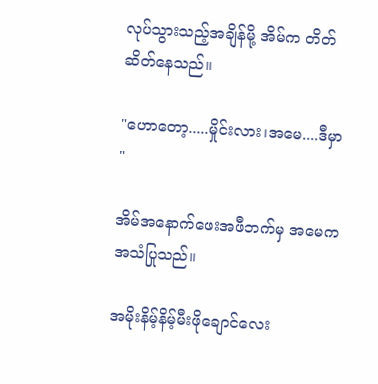လုပ်သွားသည့်အချိန်မို့ အိမ်က တိတ်ဆိတ်နေသည်။

"ဟောတော့.....မှိုင်းလား၊အမေ....ဒီမှာ "

အိမ်အနောက်ဖေးအဖီဘက်မှ အမေက အသံပြုသည်။

အမိုးနိမ့်နိမ့်မီးဖိုချောင်လေး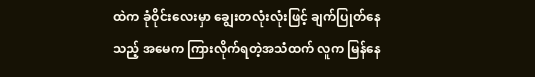ထဲက ခုံဝိုင်းလေးမှာ ချွေးတလုံးလုံးဖြင့် ချက်ပြုတ်နေသည့် အမေက ကြားလိုက်ရတဲ့အသံထက် လူက မြန်နေ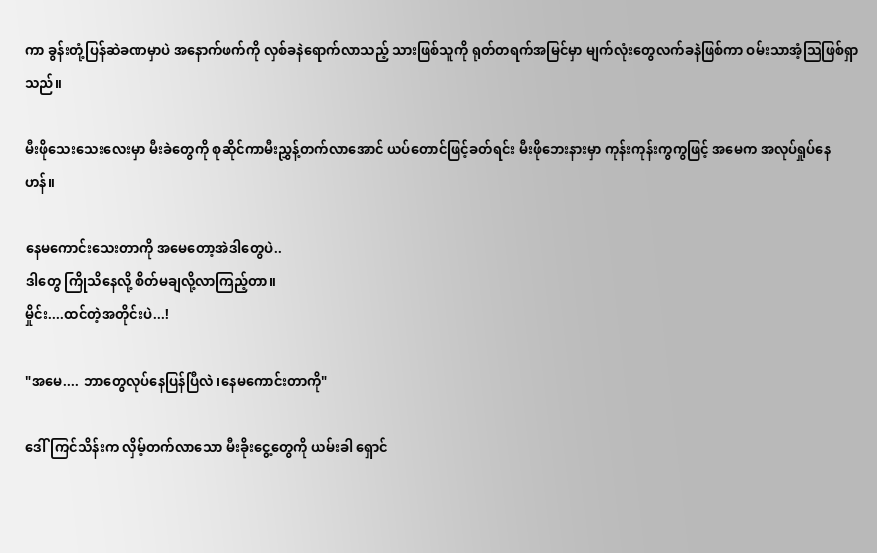ကာ ခွန်းတုံ့ပြန်ဆဲခဏမှာပဲ အနောက်ဖက်ကို လှစ်ခနဲရောက်လာသည့် သားဖြစ်သူကို ရုတ်တရက်အမြင်မှာ မျက်လုံးတွေလက်ခနဲဖြစ်ကာ ဝမ်းသာအံ့သြဖြစ်ရှာသည်။

မီးဖိုသေးသေးလေးမှာ မီးခဲတွေကို စုဆိုင်ကာမီးညွှန့်တက်လာအောင် ယပ်တောင်ဖြင့်ခတ်ရင်း မီးဖိုဘေးနားမှာ ကုန်းကုန်းကွကွဖြင့် အမေက အလုပ်ရှုပ်နေဟန်။

နေမကောင်းသေးတာကို အမေတော့အဲဒါတွေပဲ..
ဒါတွေ ကြိုသိနေလို့ စိတ်မချလို့လာကြည့်တာ။
မှိုင်း....ထင်တဲ့အတိုင်းပဲ...!

"အမေ.... ဘာတွေလုပ်နေပြန်ပြီလဲ၊နေမကောင်းတာကို"

ဒေါ်ကြင်သိန်းက လှိမ့်တက်လာသော မီးခိုးငွေ့တွေကို ယမ်းခါ ရှောင်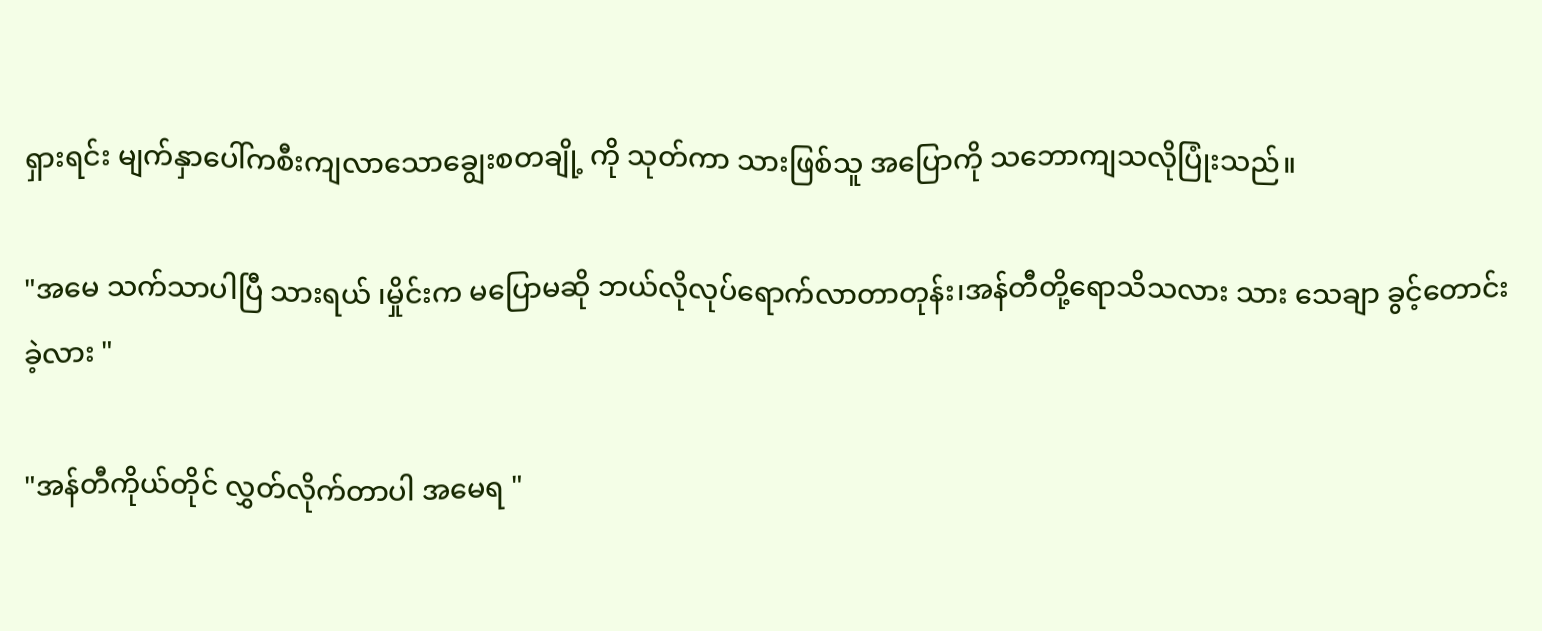ရှားရင်း မျက်နှာပေါ်ကစီးကျလာသောချွေးစတချို့ ကို သုတ်ကာ သားဖြစ်သူ အပြောကို သဘောကျသလိုပြုံးသည်။

"အမေ သက်သာပါပြီ သားရယ် ၊မှိုင်းက မပြောမဆို ဘယ်လိုလုပ်ရောက်လာတာတုန်း၊အန်တီတို့ရောသိသလား သား သေချာ ခွင့်တောင်းခဲ့လား "

"အန်တီကိုယ်တိုင် လွှတ်လိုက်တာပါ အမေရ "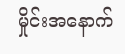မှိုင်းအနောက်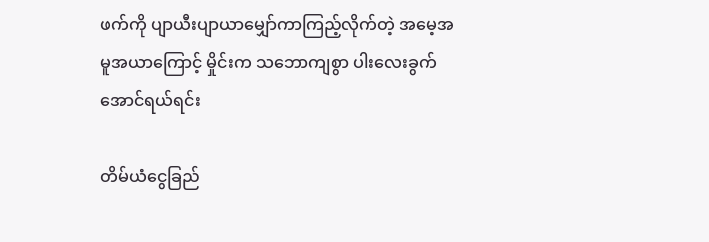ဖက်ကို ပျာယီးပျာယာမျှော်ကာကြည့်လိုက်တဲ့ အမေ့အမူအယာကြောင့် မှိုင်းက သဘောကျစွာ ပါးလေးခွက်အောင်ရယ်ရင်း

တိမ်ယံငွေခြည်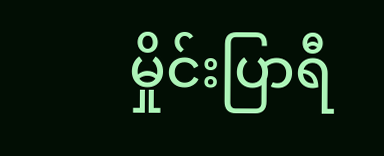မှိုင်းပြာရီ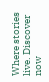Where stories live. Discover now